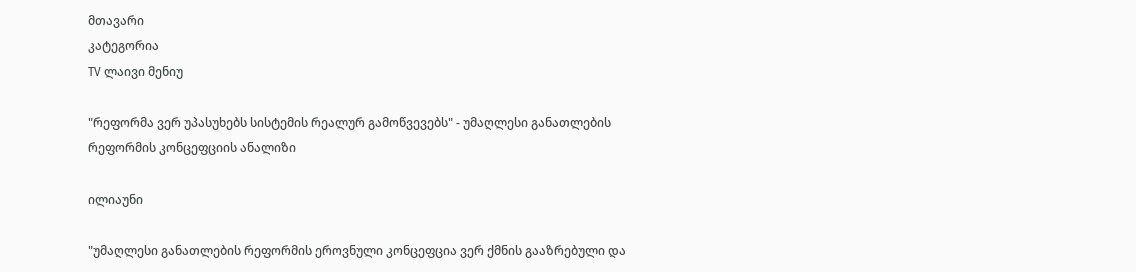მთავარი
კატეგორია
TV ლაივი მენიუ

"რეფორმა ვერ უპასუხებს სისტემის რეალურ გამოწვევებს" - უმაღლესი განათლების რეფორმის კონცეფციის ანალიზი

ილიაუნი

"უმაღლესი განათლების რეფორმის ეროვნული კონცეფცია ვერ ქმნის გააზრებული და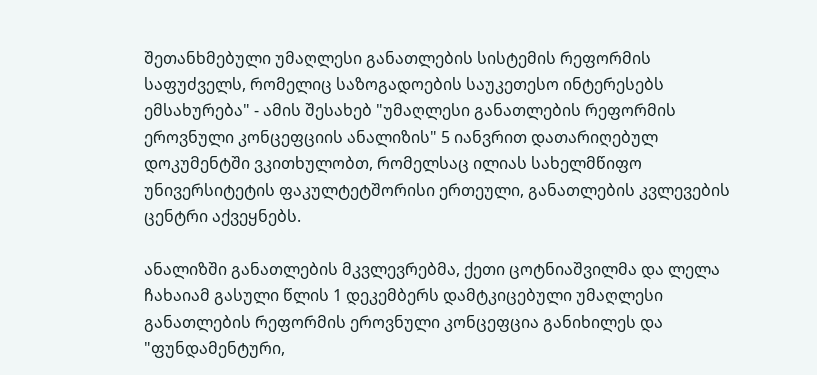შეთანხმებული უმაღლესი განათლების სისტემის რეფორმის საფუძველს, რომელიც საზოგადოების საუკეთესო ინტერესებს ემსახურება" - ამის შესახებ "უმაღლესი განათლების რეფორმის ეროვნული კონცეფციის ანალიზის" 5 იანვრით დათარიღებულ დოკუმენტში ვკითხულობთ, რომელსაც ილიას სახელმწიფო უნივერსიტეტის ფაკულტეტშორისი ერთეული, განათლების კვლევების ცენტრი აქვეყნებს.

ანალიზში განათლების მკვლევრებმა, ქეთი ცოტნიაშვილმა და ლელა ჩახაიამ გასული წლის 1 დეკემბერს დამტკიცებული უმაღლესი განათლების რეფორმის ეროვნული კონცეფცია განიხილეს და "ფუნდამენტური,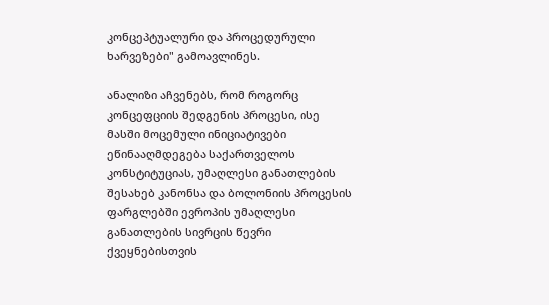კონცეპტუალური და პროცედურული ხარვეზები" გამოავლინეს.

ანალიზი აჩვენებს, რომ როგორც კონცეფციის შედგენის პროცესი, ისე მასში მოცემული ინიციატივები ეწინააღმდეგება საქართველოს კონსტიტუციას, უმაღლესი განათლების შესახებ კანონსა და ბოლონიის პროცესის ფარგლებში ევროპის უმაღლესი განათლების სივრცის წევრი ქვეყნებისთვის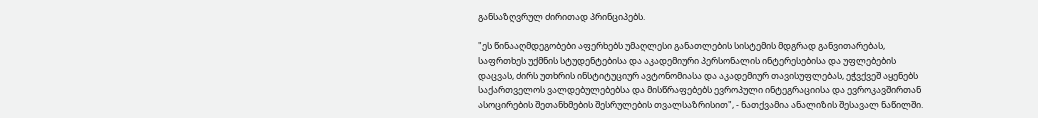განსაზღვრულ ძირითად პრინციპებს.

"ეს წინააღმდეგობები აფერხებს უმაღლესი განათლების სისტემის მდგრად განვითარებას, საფრთხეს უქმნის სტუდენტებისა და აკადემიური პერსონალის ინტერესებისა და უფლებების დაცვას, ძირს უთხრის ინსტიტუციურ ავტონომიასა და აკადემიურ თავისუფლებას, ეჭვქვეშ აყენებს საქართველოს ვალდებულებებსა და მისწრაფებებს ევროპული ინტეგრაციისა და ევროკავშირთან ასოცირების შეთანხმების შესრულების თვალსაზრისით", - ნათქვამია ანალიზის შესავალ ნაწილში.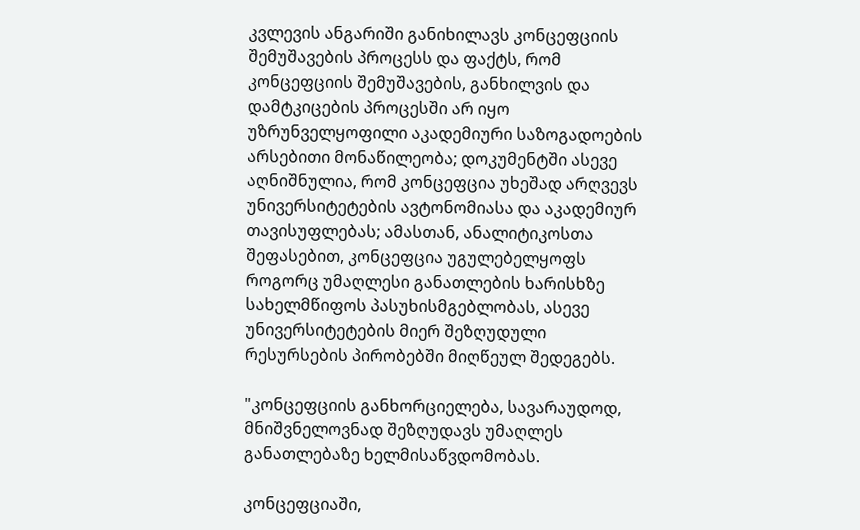კვლევის ანგარიში განიხილავს კონცეფციის შემუშავების პროცესს და ფაქტს, რომ კონცეფციის შემუშავების, განხილვის და დამტკიცების პროცესში არ იყო უზრუნველყოფილი აკადემიური საზოგადოების არსებითი მონაწილეობა; დოკუმენტში ასევე აღნიშნულია, რომ კონცეფცია უხეშად არღვევს უნივერსიტეტების ავტონომიასა და აკადემიურ თავისუფლებას; ამასთან, ანალიტიკოსთა შეფასებით, კონცეფცია უგულებელყოფს როგორც უმაღლესი განათლების ხარისხზე სახელმწიფოს პასუხისმგებლობას, ასევე უნივერსიტეტების მიერ შეზღუდული რესურსების პირობებში მიღწეულ შედეგებს.

"კონცეფციის განხორციელება, სავარაუდოდ, მნიშვნელოვნად შეზღუდავს უმაღლეს განათლებაზე ხელმისაწვდომობას.

კონცეფციაში,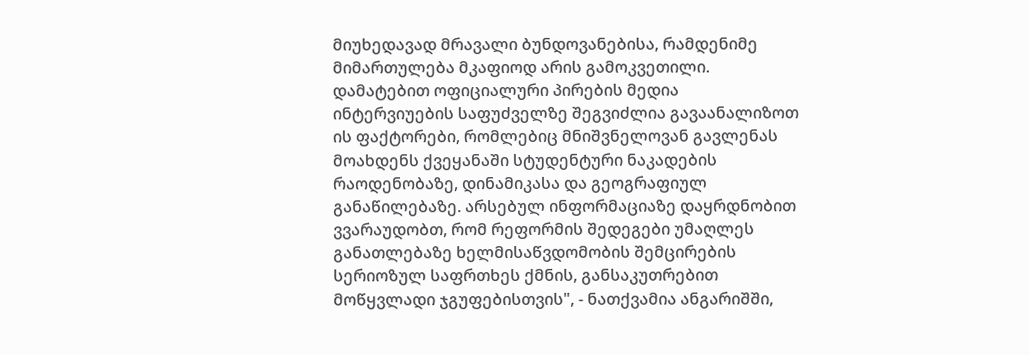მიუხედავად მრავალი ბუნდოვანებისა, რამდენიმე მიმართულება მკაფიოდ არის გამოკვეთილი. დამატებით ოფიციალური პირების მედია ინტერვიუების საფუძველზე შეგვიძლია გავაანალიზოთ ის ფაქტორები, რომლებიც მნიშვნელოვან გავლენას მოახდენს ქვეყანაში სტუდენტური ნაკადების რაოდენობაზე, დინამიკასა და გეოგრაფიულ განაწილებაზე. არსებულ ინფორმაციაზე დაყრდნობით ვვარაუდობთ, რომ რეფორმის შედეგები უმაღლეს განათლებაზე ხელმისაწვდომობის შემცირების სერიოზულ საფრთხეს ქმნის, განსაკუთრებით მოწყვლადი ჯგუფებისთვის", - ნათქვამია ანგარიშში,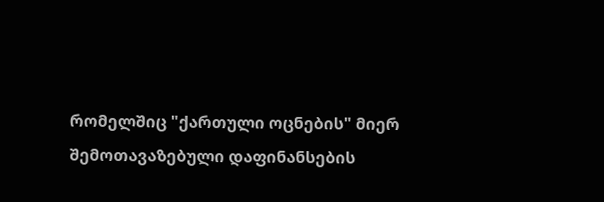რომელშიც "ქართული ოცნების" მიერ შემოთავაზებული დაფინანსების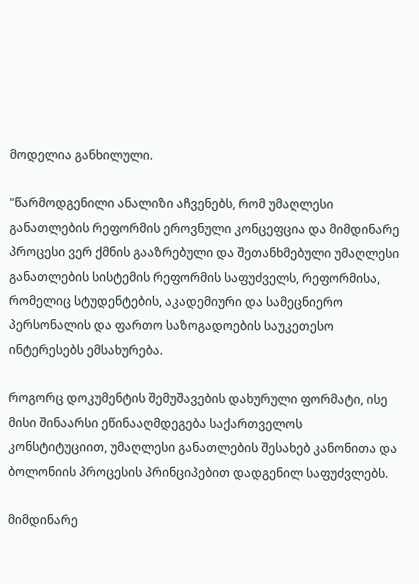მოდელია განხილული.

"წარმოდგენილი ანალიზი აჩვენებს, რომ უმაღლესი განათლების რეფორმის ეროვნული კონცეფცია და მიმდინარე პროცესი ვერ ქმნის გააზრებული და შეთანხმებული უმაღლესი განათლების სისტემის რეფორმის საფუძველს, რეფორმისა, რომელიც სტუდენტების, აკადემიური და სამეცნიერო პერსონალის და ფართო საზოგადოების საუკეთესო ინტერესებს ემსახურება.

როგორც დოკუმენტის შემუშავების დახურული ფორმატი, ისე მისი შინაარსი ეწინააღმდეგება საქართველოს კონსტიტუციით, უმაღლესი განათლების შესახებ კანონითა და ბოლონიის პროცესის პრინციპებით დადგენილ საფუძვლებს.

მიმდინარე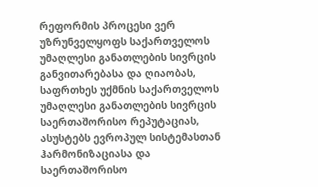რეფორმის პროცესი ვერ უზრუნველყოფს საქართველოს უმაღლესი განათლების სივრცის განვითარებასა და ღიაობას, საფრთხეს უქმნის საქართველოს უმაღლესი განათლების სივრცის საერთაშორისო რეპუტაციას, ასუსტებს ევროპულ სისტემასთან ჰარმონიზაციასა და საერთაშორისო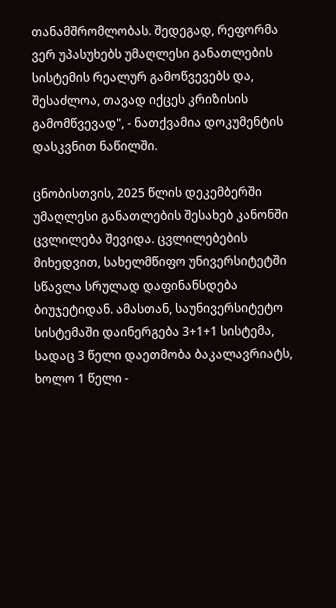თანამშრომლობას. შედეგად, რეფორმა ვერ უპასუხებს უმაღლესი განათლების სისტემის რეალურ გამოწვევებს და, შესაძლოა, თავად იქცეს კრიზისის გამომწვევად", - ნათქვამია დოკუმენტის დასკვნით ნაწილში.

ცნობისთვის, 2025 წლის დეკემბერში უმაღლესი განათლების შესახებ კანონში ცვლილება შევიდა. ცვლილებების მიხედვით, სახელმწიფო უნივერსიტეტში სწავლა სრულად დაფინანსდება ბიუჯეტიდან. ამასთან, საუნივერსიტეტო სისტემაში დაინერგება 3+1+1 სისტემა, სადაც 3 წელი დაეთმობა ბაკალავრიატს, ხოლო 1 წელი -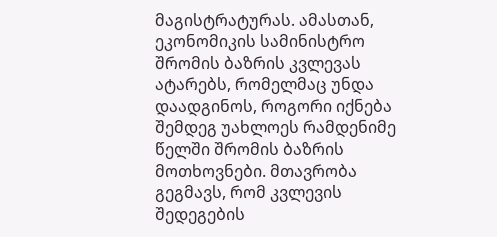მაგისტრატურას. ამასთან, ეკონომიკის სამინისტრო შრომის ბაზრის კვლევას ატარებს, რომელმაც უნდა დაადგინოს, როგორი იქნება შემდეგ უახლოეს რამდენიმე წელში შრომის ბაზრის მოთხოვნები. მთავრობა გეგმავს, რომ კვლევის შედეგების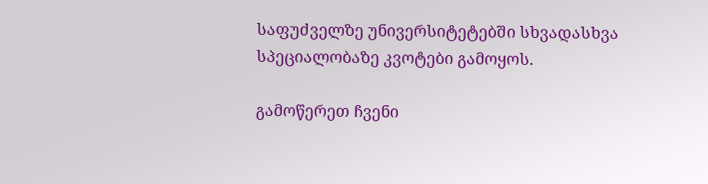საფუძველზე უნივერსიტეტებში სხვადასხვა სპეციალობაზე კვოტები გამოყოს.

გამოწერეთ ჩვენი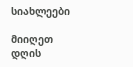სიახლეები

მიიღეთ დღის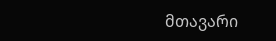მთავარი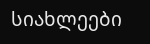სიახლეები